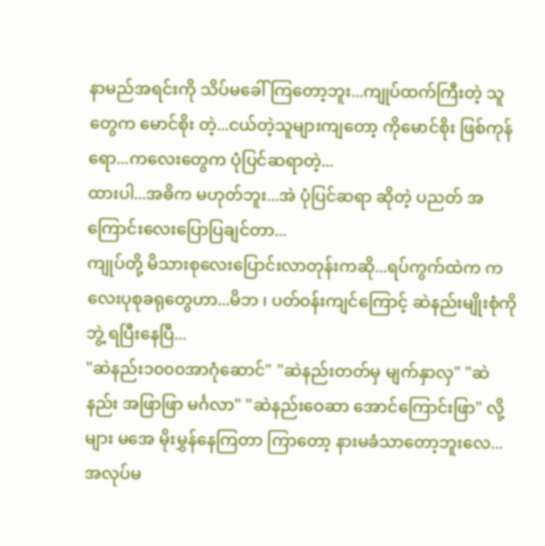နာမည်အရင်းကို သိပ်မခေါ်ကြတော့ဘူး...ကျုပ်ထက်ကြီးတဲ့ သူတွေက မောင်စိုး တဲ့...ငယ်တဲ့သူများကျတော့ ကိုမောင်စိုး ဖြစ်ကုန်ရော...ကလေးတွေက ပုံပြင်ဆရာတဲ့...
ထားပါ...အဓိက မဟုတ်ဘူး...အဲ ပုံပြင်ဆရာ ဆိုတဲ့ ပညတ် အကြောင်းလေးပြောပြချင်တာ...
ကျုပ်တို့ မိသားစုလေးပြောင်းလာတုန်းကဆို...ရပ်ကွက်ထဲက ကလေးပုစုခရုတွေဟာ...မိဘ ၊ ပတ်ဝန်းကျင်ကြောင့် ဆဲနည်းမျိုးစုံကို ဘွဲ့ ရပြီးနေပြီ...
"ဆဲနည်း၁၀၀၀အာဂုံဆောင်" "ဆဲနည်းတတ်မှ မျက်နှာလှ" "ဆဲနည်း အဖြာဖြာ မင်္ဂလာ" "ဆဲနည်းဝေဆာ အောင်ကြောင်းဖြာ" လို့များ မအေ မိုးမွှန်နေကြတာ ကြာတော့ နားမခံသာတော့ဘူးလေ...
အလုပ်မ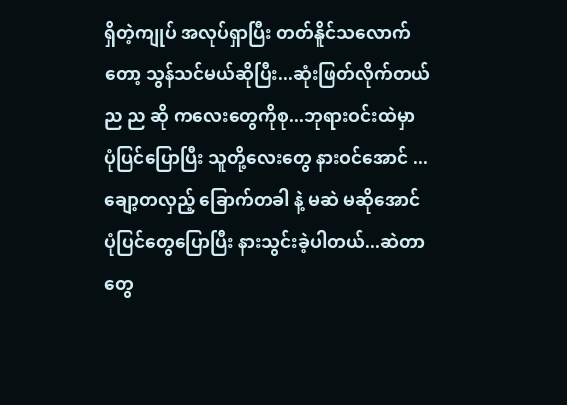ရှိတဲ့ကျုပ် အလုပ်ရှာပြီး တတ်နိူင်သလောက်တော့ သွန်သင်မယ်ဆိုပြီး...ဆုံးဖြတ်လိုက်တယ်
ည ည ဆို ကလေးတွေကိုစု...ဘုရားဝင်းထဲမှာ ပုံပြင်ပြောပြီး သူတို့လေးတွေ နားဝင်အောင် ...ချော့တလှည့် ခြောက်တခါ နဲ့ မဆဲ မဆိုအောင် ပုံပြင်တွေပြောပြီး နားသွင်းခဲ့ပါတယ်...ဆဲတာတွေ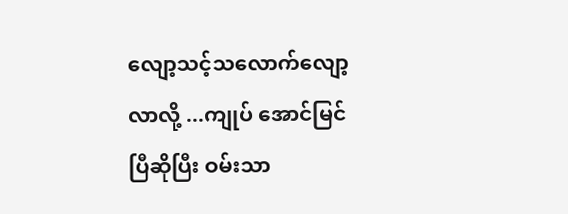လျော့သင့်သလောက်လျော့ လာလို့ ...ကျုပ် အောင်မြင်ပြီဆိုပြီး ဝမ်းသာ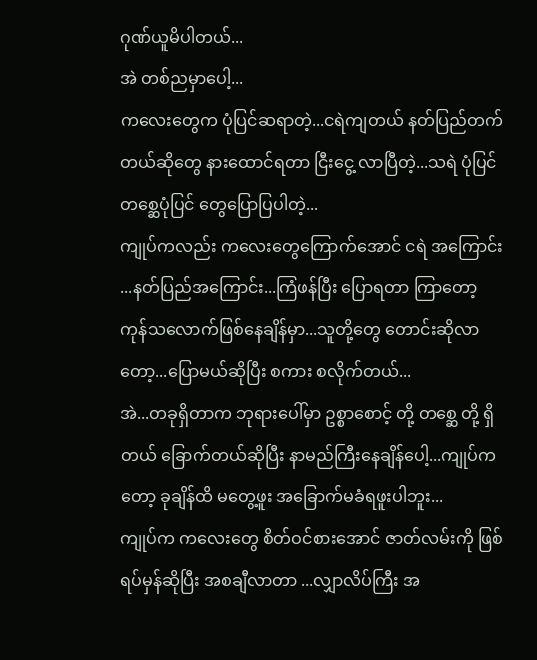ဂုဏ်ယူမိပါတယ်...
အဲ တစ်ညမှာပေါ့...
ကလေးတွေက ပုံပြင်ဆရာတဲ့...ငရဲကျတယ် နတ်ပြည်တက်တယ်ဆိုတွေ နားထောင်ရတာ ငြီးငွေ့ လာပြီတဲ့...သရဲ ပုံပြင် တစ္ဆေပုံပြင် တွေပြောပြပါတဲ့...
ကျုပ်ကလည်း ကလေးတွေကြောက်အောင် ငရဲ အကြောင်း ...နတ်ပြည်အကြောင်း...ကြံဖန်ပြီး ပြောရတာ ကြာတော့ ကုန်သလောက်ဖြစ်နေချိန်မှာ...သူတို့တွေ တောင်းဆိုလာတော့...ပြောမယ်ဆိုပြီး စကား စလိုက်တယ်...
အဲ...တခုရှိတာက ဘုရားပေါ်မှာ ဥစ္စာစောင့် တို့ တစ္ဆေ တို့ ရှိတယ် ခြောက်တယ်ဆိုပြီး နာမည်ကြီးနေချိန်ပေါ့...ကျုပ်ကတော့ ခုချိန်ထိ မတွေ့ဖူး အခြောက်မခံရဖူးပါဘူး...
ကျုပ်က ကလေးတွေ စိတ်ဝင်စားအောင် ဇာတ်လမ်းကို ဖြစ်ရပ်မှန်ဆိုပြီး အစချီလာတာ ...လျှာလိပ်ကြီး အ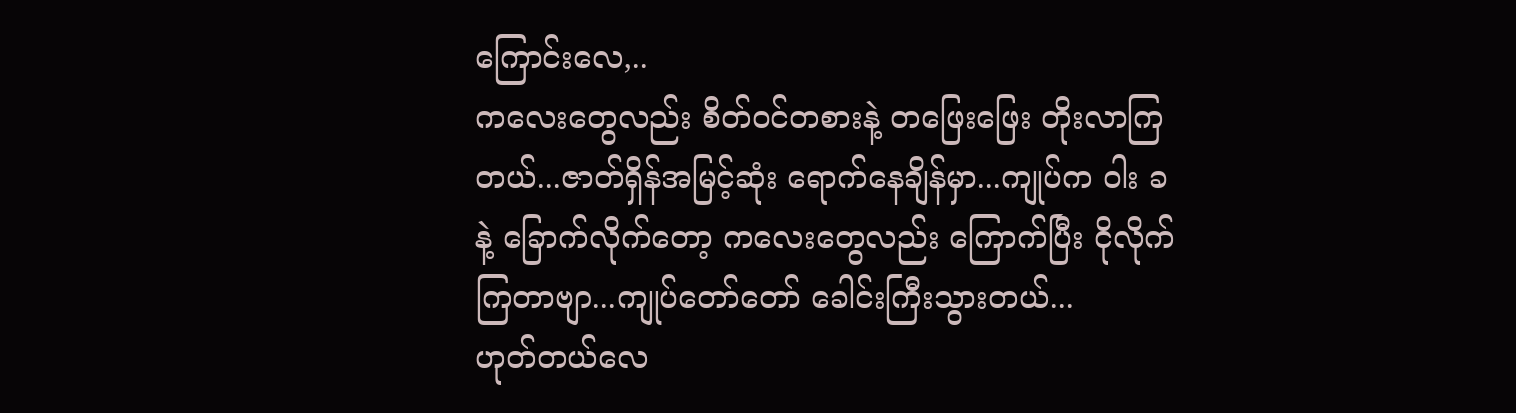ကြောင်းလေ,..
ကလေးတွေလည်း စိတ်ဝင်တစားနဲ့ တဖြေးဖြေး တိုးလာကြတယ်...ဇာတ်ရှိန်အမြင့်ဆုံး ရောက်နေချိန်မှာ...ကျုပ်က ဝါး ခနဲ့ ခြောက်လိုက်တော့ ကလေးတွေလည်း ကြောက်ပြီး ငိုလိုက်ကြတာဗျာ...ကျုပ်တော်တော် ခေါင်းကြီးသွားတယ်...
ဟုတ်တယ်လေ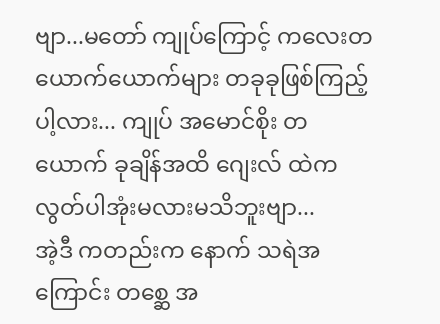ဗျာ...မတော် ကျုပ်ကြောင့် ကလေးတယောက်ယောက်များ တခုခုဖြစ်ကြည့်ပါ့လား... ကျုပ် အမောင်စိုး တယောက် ခုချိန်အထိ ဂျေးလ် ထဲက လွတ်ပါအုံးမလားမသိဘူးဗျာ...
အဲ့ဒီ ကတည်းက နောက် သရဲအကြောင်း တစ္ဆေ အ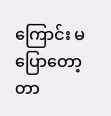ကြောင်း မပြောတော့တာ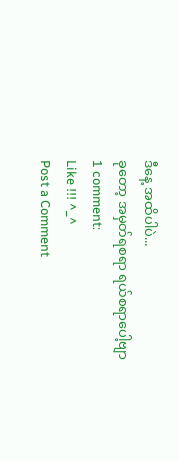ဒီနေ့ အထိပါပဲ...
ခုတော့ အမှတ်ရစရာ ရယ်စရာပေါ့ဗျာ
1 comment:
Like !!! ^_^
Post a Comment